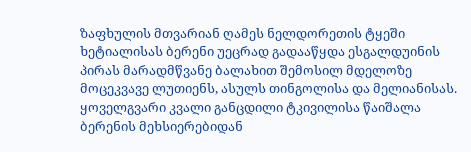ზაფხულის მთვარიან ღამეს ნელდორეთის ტყეში ხეტიალისას ბერენი უეცრად გადააწყდა ესგალდუინის პირას მარადმწვანე ბალახით შემოსილ მდელოზე მოცეკვავე ლუთიენს, ასულს თინგოლისა და მელიანისას.
ყოველგვარი კვალი განცდილი ტკივილისა წაიშალა ბერენის მეხსიერებიდან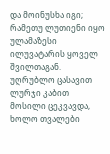და მოინუსხა იგი; რამეთუ ლუთიენი იყო ულამაზესი ილუვატარის ყოველ შვილთაგან.
უღრუბლო ცასავით ლურჯი კაბით მოსილი ცეკვავდა, ხოლო თვალები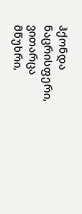ჰქონდა ნაცრისფერი, ვითარცა მწუხრი,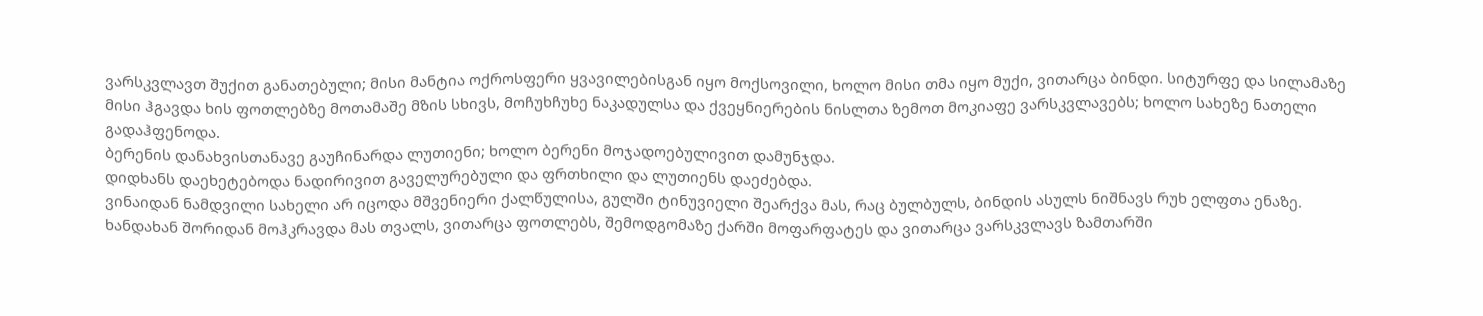ვარსკვლავთ შუქით განათებული; მისი მანტია ოქროსფერი ყვავილებისგან იყო მოქსოვილი, ხოლო მისი თმა იყო მუქი, ვითარცა ბინდი. სიტურფე და სილამაზე მისი ჰგავდა ხის ფოთლებზე მოთამაშე მზის სხივს, მოჩუხჩუხე ნაკადულსა და ქვეყნიერების ნისლთა ზემოთ მოკიაფე ვარსკვლავებს; ხოლო სახეზე ნათელი გადაჰფენოდა.
ბერენის დანახვისთანავე გაუჩინარდა ლუთიენი; ხოლო ბერენი მოჯადოებულივით დამუნჯდა.
დიდხანს დაეხეტებოდა ნადირივით გაველურებული და ფრთხილი და ლუთიენს დაეძებდა.
ვინაიდან ნამდვილი სახელი არ იცოდა მშვენიერი ქალწულისა, გულში ტინუვიელი შეარქვა მას, რაც ბულბულს, ბინდის ასულს ნიშნავს რუხ ელფთა ენაზე.
ხანდახან შორიდან მოჰკრავდა მას თვალს, ვითარცა ფოთლებს, შემოდგომაზე ქარში მოფარფატეს და ვითარცა ვარსკვლავს ზამთარში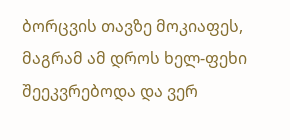ბორცვის თავზე მოკიაფეს, მაგრამ ამ დროს ხელ-ფეხი შეეკვრებოდა და ვერ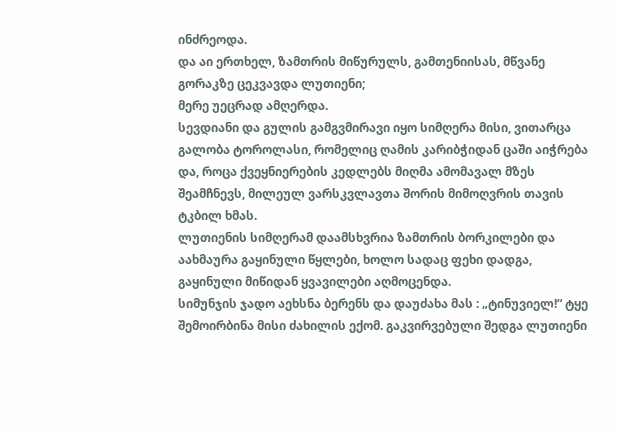ინძრეოდა.
და აი ერთხელ, ზამთრის მიწურულს, გამთენიისას, მწვანე გორაკზე ცეკვავდა ლუთიენი;
მერე უეცრად ამღერდა.
სევდიანი და გულის გამგვმირავი იყო სიმღერა მისი, ვითარცა გალობა ტოროლასი, რომელიც ღამის კარიბჭიდან ცაში აიჭრება და, როცა ქვეყნიერების კედლებს მიღმა ამომავალ მზეს შეამჩნევს, მილეულ ვარსკვლავთა შორის მიმოღვრის თავის ტკბილ ხმას.
ლუთიენის სიმღერამ დაამსხვრია ზამთრის ბორკილები და აახმაურა გაყინული წყლები, ხოლო სადაც ფეხი დადგა, გაყინული მიწიდან ყვავილები აღმოცენდა.
სიმუნჯის ჯადო აეხსნა ბერენს და დაუძახა მას : „ტინუვიელ!“ ტყე შემოირბინა მისი ძახილის ექომ. გაკვირვებული შედგა ლუთიენი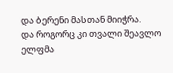და ბერენი მასთან მიიჭრა.
და როგორც კი თვალი შეავლო ელფმა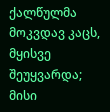ქალწულმა მოკვდავ კაცს, მყისვე შეუყვარდა; მისი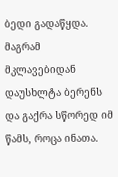ბედი გადაწყდა. მაგრამ მკლავებიდან დაუსხლტა ბერენს და გაქრა სწორედ იმ წამს, როცა ინათა.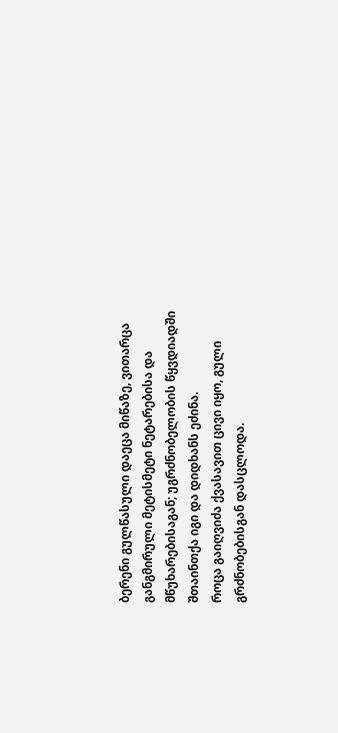ბერენი გულწასული დაეცა მიწაზე, ვითარცა განგმირული მეტისმეტი ნეტარებისა და მწუხარებისაგან; უგრძნობელობის წყვდიადში შთაინთქა იგი და დიდხანს ეძინა.
როცა გაიღვიძა ქვასავით ცივი იყო, გული გრძნობებისგან დასცლოდა.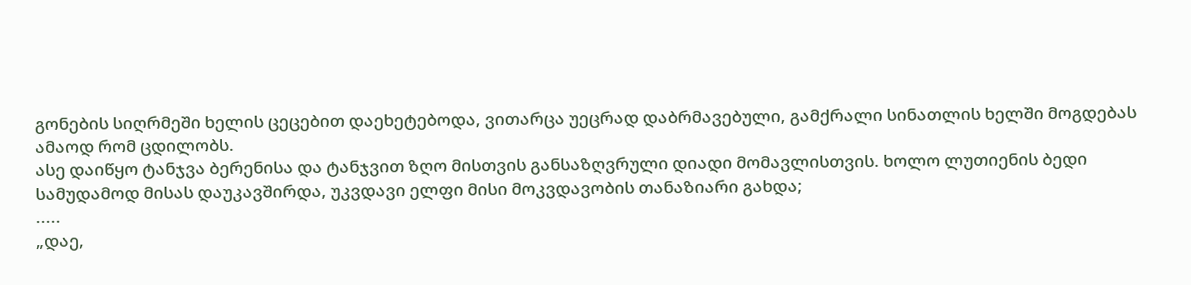გონების სიღრმეში ხელის ცეცებით დაეხეტებოდა, ვითარცა უეცრად დაბრმავებული, გამქრალი სინათლის ხელში მოგდებას ამაოდ რომ ცდილობს.
ასე დაიწყო ტანჯვა ბერენისა და ტანჯვით ზღო მისთვის განსაზღვრული დიადი მომავლისთვის. ხოლო ლუთიენის ბედი სამუდამოდ მისას დაუკავშირდა, უკვდავი ელფი მისი მოკვდავობის თანაზიარი გახდა;
.....
„დაე,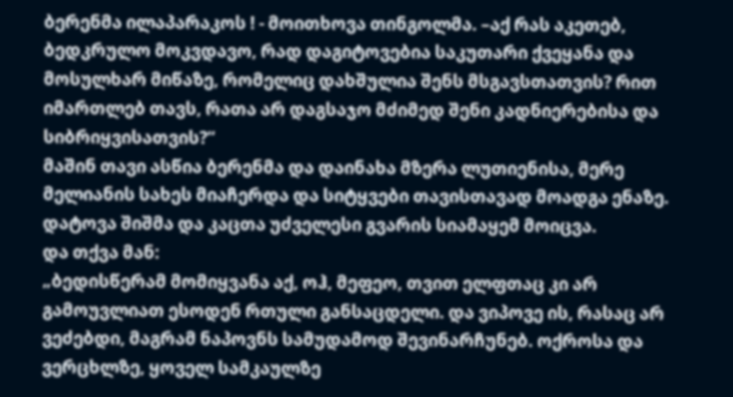ბერენმა ილაპარაკოს ! - მოითხოვა თინგოლმა. –აქ რას აკეთებ, ბედკრულო მოკვდავო, რად დაგიტოვებია საკუთარი ქვეყანა და მოსულხარ მიწაზე, რომელიც დახშულია შენს მსგავსთათვის? რით იმართლებ თავს, რათა არ დაგსაჯო მძიმედ შენი კადნიერებისა და სიბრიყვისათვის?“
მაშინ თავი ასწია ბერენმა და დაინახა მზერა ლუთიენისა, მერე მელიანის სახეს მიაჩერდა და სიტყვები თავისთავად მოადგა ენაზე. დატოვა შიშმა და კაცთა უძველესი გვარის სიამაყემ მოიცვა.
და თქვა მან:
„ბედისწერამ მომიყვანა აქ, ოჰ, მეფეო, თვით ელფთაც კი არ გამოუვლიათ ესოდენ რთული განსაცდელი. და ვიპოვე ის, რასაც არ ვეძებდი, მაგრამ ნაპოვნს სამუდამოდ შევინარჩუნებ. ოქროსა და ვერცხლზე, ყოველ სამკაულზე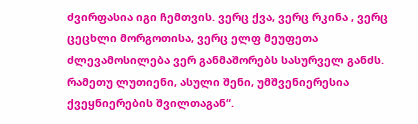ძვირფასია იგი ჩემთვის. ვერც ქვა, ვერც რკინა , ვერც ცეცხლი მორგოთისა, ვერც ელფ მეუფეთა ძლევამოსილება ვერ განმაშორებს სასურველ განძს. რამეთუ ლუთიენი, ასული შენი, უმშვენიერესია ქვეყნიერების შვილთაგან“.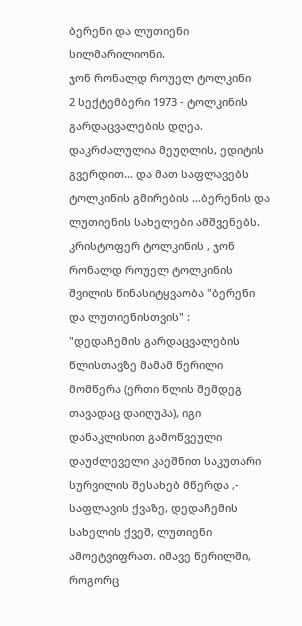ბერენი და ლუთიენი
სილმარილიონი.
ჯონ რონალდ როუელ ტოლკინი
2 სექტემბერი 1973 - ტოლკინის გარდაცვალების დღეა.
დაკრძალულია მეუღლის, ედიტის გვერდით... და მათ საფლავებს ტოლკინის გმირების ...ბერენის და ლუთიენის სახელები ამშვენებს.
კრისტოფერ ტოლკინის , ჯონ რონალდ როუელ ტოლკინის შვილის წინასიტყვაობა "ბერენი და ლუთიენისთვის" :
"დედაჩემის გარდაცვალების წლისთავზე მამამ წერილი მომწერა (ერთი წლის შემდეგ თავადაც დაიღუპა), იგი დანაკლისით გამოწვეული დაუძლეველი კაეშნით საკუთარი სურვილის შესახებ მწერდა ,- საფლავის ქვაზე, დედაჩემის სახელის ქვეშ, ლუთიენი ამოეტვიფრათ. იმავე წერილში, როგორც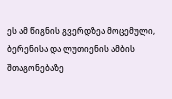ეს ამ წიგნის გვერდზეა მოცემული, ბერენისა და ლუთიენის ამბის შთაგონებაზე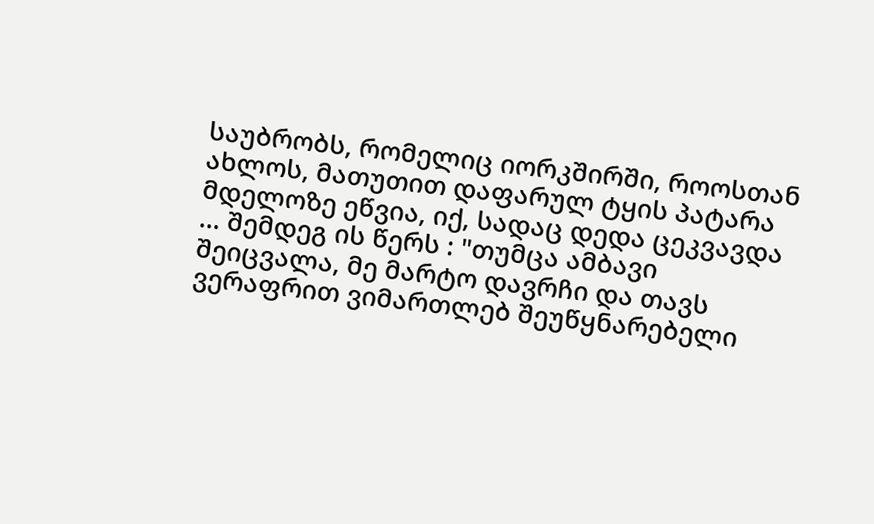საუბრობს, რომელიც იორკშირში, როოსთან ახლოს, მათუთით დაფარულ ტყის პატარა მდელოზე ეწვია, იქ, სადაც დედა ცეკვავდა ... შემდეგ ის წერს : "თუმცა ამბავი შეიცვალა, მე მარტო დავრჩი და თავს ვერაფრით ვიმართლებ შეუწყნარებელი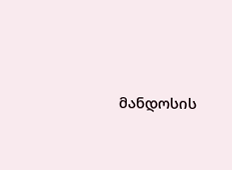მანდოსის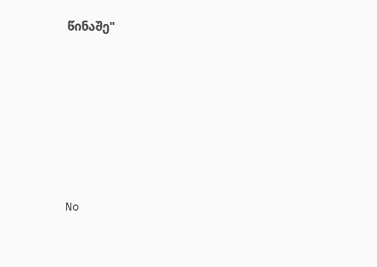წინაშე"






No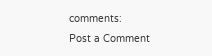comments:
Post a Comment